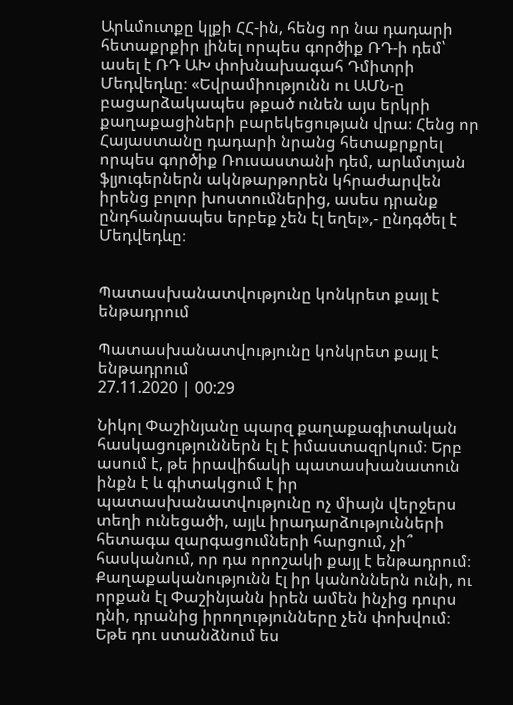Արևմուտքը կլքի ՀՀ-ին, հենց որ նա դադարի հետաքրքիր լինել որպես գործիք ՌԴ-ի դեմ՝ ասել է ՌԴ ԱԽ փոխնախագահ Դմիտրի Մեդվեդևը։ «Եվրամիությունն ու ԱՄՆ-ը բացարձակապես թքած ունեն այս երկրի քաղաքացիների բարեկեցության վրա։ Հենց որ Հայաստանը դադարի նրանց հետաքրքրել որպես գործիք Ռուսաստանի դեմ, արևմտյան ֆլյուգերներն ակնթարթորեն կհրաժարվեն իրենց բոլոր խոստումներից, ասես դրանք ընդհանրապես երբեք չեն էլ եղել»,- ընդգծել է Մեդվեդևը։


Պատասխանատվությունը կոնկրետ քայլ է ենթադրում

Պատասխանատվությունը կոնկրետ քայլ է ենթադրում
27.11.2020 | 00:29

Նիկոլ Փաշինյանը պարզ քաղաքագիտական հասկացություններն էլ է իմաստազրկում։ Երբ ասում է, թե իրավիճակի պատասխանատուն ինքն է և գիտակցում է իր պատասխանատվությունը ոչ միայն վերջերս տեղի ունեցածի, այլև իրադարձությունների հետագա զարգացումների հարցում, չի՞ հասկանում, որ դա որոշակի քայլ է ենթադրում։ Քաղաքականությունն էլ իր կանոններն ունի, ու որքան էլ Փաշինյանն իրեն ամեն ինչից դուրս դնի, դրանից իրողությունները չեն փոխվում։ Եթե դու ստանձնում ես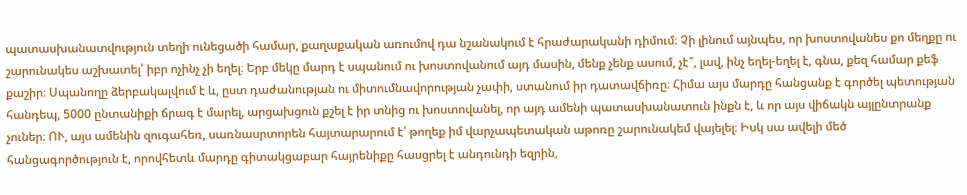պատասխանատվություն տեղի ունեցածի համար, քաղաքական առումով դա նշանակում է հրաժարականի դիմում։ Չի լինում այնպես, որ խոստովանես քո մեղքը ու շարունակես աշխատել՝ իբր ոչինչ չի եղել։ Երբ մեկը մարդ է սպանում ու խոստովանում այդ մասին, մենք չենք ասում, չէ՞, լավ, ինչ եղել-եղել է, գնա, քեզ համար քեֆ քաշիր։ Սպանողը ձերբակալվում է և, ըստ դաժանության ու միտումնավորության չափի, ստանում իր դատավճիռը։ Հիմա այս մարդը հանցանք է գործել պետության հանդեպ, 5000 ընտանիքի ճրագ է մարել, արցախցուն քշել է իր տնից ու խոստովանել, որ այդ ամենի պատասխանատուն ինքն է, և որ այս վիճակն այլընտրանք չուներ։ ՈՒ, այս ամենին զուգահեռ, սառնասրտորեն հայտարարում է՝ թողեք իմ վարչապետական աթոռը շարունակեմ վայելել։ Իսկ սա ավելի մեծ հանցագործություն է, որովհետև մարդը գիտակցաբար հայրենիքը հասցրել է անդունդի եզրին,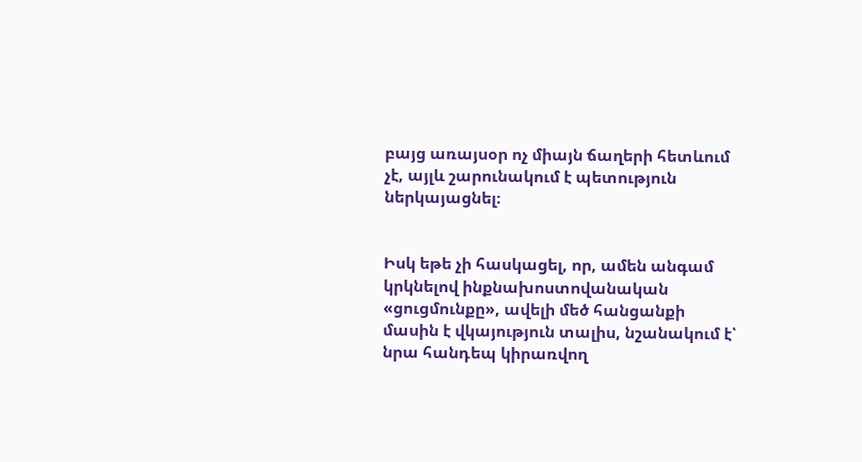բայց առայսօր ոչ միայն ճաղերի հետևում չէ, այլև շարունակում է պետություն ներկայացնել։


Իսկ եթե չի հասկացել, որ, ամեն անգամ կրկնելով ինքնախոստովանական «ցուցմունքը», ավելի մեծ հանցանքի մասին է վկայություն տալիս, նշանակում է՝ նրա հանդեպ կիրառվող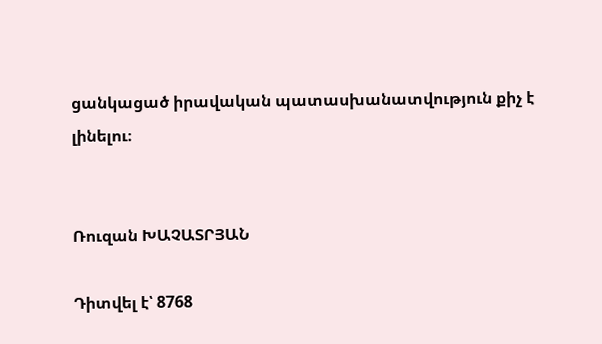ցանկացած իրավական պատասխանատվություն քիչ է լինելու։


Ռուզան ԽԱՉԱՏՐՅԱՆ

Դիտվել է՝ 8768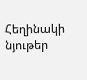Հեղինակի նյութեր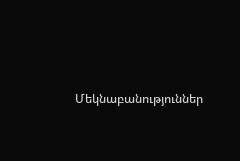Մեկնաբանություններ